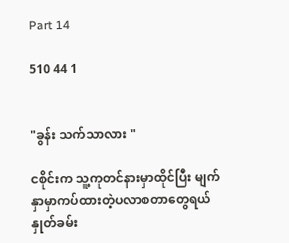Part 14

510 44 1


"ခွန်း သက်သာလား "

ငစိုင်းက သူ့ကုတင်နားမှာထိုင်ပြီး မျက်နှာမှာကပ်ထားတဲ့ပလာစတာတွေရယ် နှုတ်ခမ်း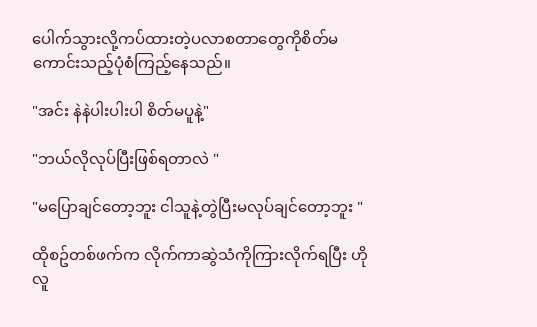ပေါက်သွားလို့ကပ်ထားတဲ့ပလာစတာတွေကိုစိတ်မကောင်းသည့်ပုံစံကြည့်နေသည်။

"အင်း နဲနဲပါးပါးပါ စိတ်မပူနဲ့"

"ဘယ်လိုလုပ်ပြီးဖြစ်ရတာလဲ "

"မပြောချင်တော့ဘူး ငါသူနဲ့တွဲပြီးမလုပ်ချင်တော့ဘူး "

ထိုစဥ်တစ်ဖက်က လိုက်ကာဆွဲသံကိုကြားလိုက်ရပြီး ဟိုလူ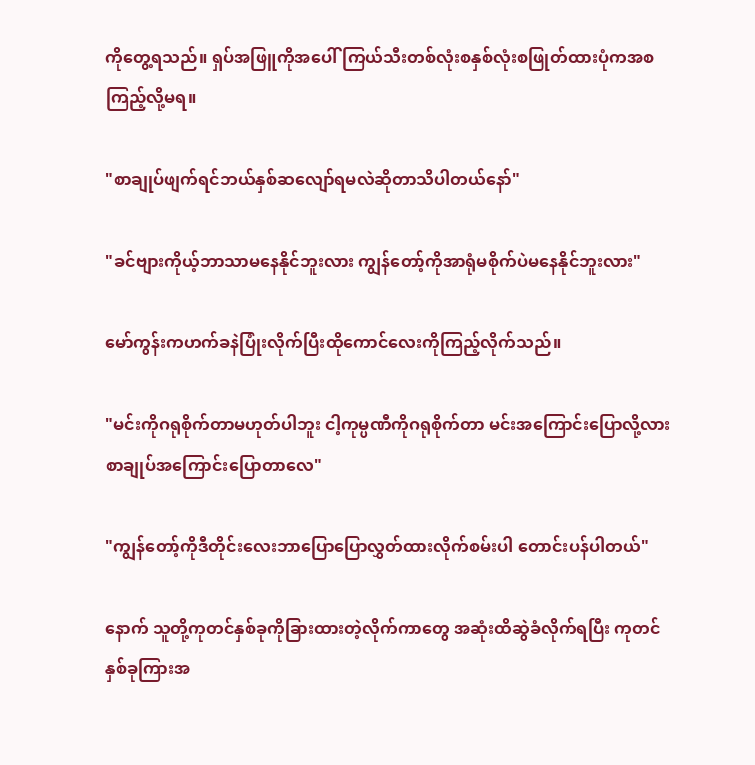ကိုတွေ့ရသည်။ ရှပ်အဖြူကိုအပေါ်ကြယ်သီးတစ်လုံးစနှစ်လုံးစဖြုတ်ထားပုံကအစ ကြည့်လို့မရ။

"စာချုပ်ဖျက်ရင်ဘယ်နှစ်ဆလျော်ရမလဲဆိုတာသိပါတယ်နော်"

"ခင်ဗျားကိုယ့်ဘာသာမနေနိုင်ဘူးလား ကျွန်တော့်ကိုအာရုံမစိုက်ပဲမနေနိုင်ဘူးလား"

မော်ကွန်းကဟက်ခနဲပြုံးလိုက်ပြီးထိုကောင်လေးကိုကြည့်လိုက်သည်။

"မင်းကိုဂရုစိုက်တာမဟုတ်ပါဘူး ငါ့ကုမ္ပဏီကိုဂရုစိုက်တာ မင်းအကြောင်းပြောလို့လား စာချုပ်အကြောင်းပြောတာလေ"

"ကျွန်တော့်ကိုဒီတိုင်းလေးဘာပြောပြောလွှတ်ထားလိုက်စမ်းပါ တောင်းပန်ပါတယ်"

နောက် သူတို့ကုတင်နှစ်ခုကိုခြားထားတဲ့လိုက်ကာတွေ အဆုံးထိဆွဲခံလိုက်ရပြီး ကုတင်နှစ်ခုကြားအ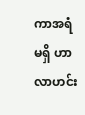ကာအရံမရှိ ဟာလာဟင်း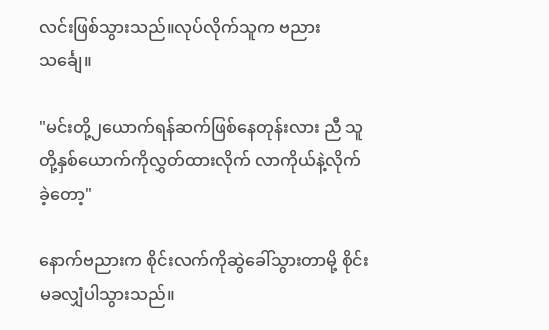လင်းဖြစ်သွားသည်။လုပ်လိုက်သူက ဗညားသင်္ချေ။

"မင်းတို့၂ယောက်ရန်ဆက်ဖြစ်နေတုန်းလား ညီ သူတို့နှစ်ယောက်ကိုလွှတ်ထားလိုက် လာကိုယ်နဲ့လိုက်ခဲ့တော့"

နောက်ဗညားက စိုင်းလက်ကိုဆွဲခေါ်သွားတာမို့ စိုင်းမခလျှံပါသွားသည်။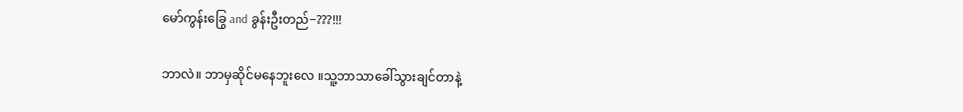မော်ကွန်းခြွေ and ခွန်းဦးတည်−???!!!

ဘာလဲ။ ဘာမှဆိုင်မနေဘူးလေ ။သူ့ဘာသာခေါ်သွားချင်တာနဲ့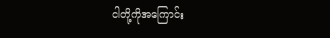ငါတို့ကိုအကြောင်း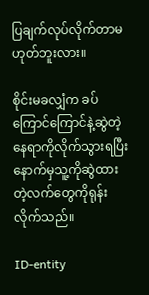ပြချက်လုပ်လိုက်တာမဟုတ်ဘူးလား။

စိုင်းမခလျှံက ခပ်ကြောင်ကြောင်နဲ့ဆွဲတဲ့နေရာကိုလိုက်သွားရပြီး နောက်မှသူ့ကိုဆွဲထားတဲ့လက်တွေကိုရုန်းလိုက်သည်။

ID-entity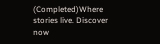(Completed)Where stories live. Discover now